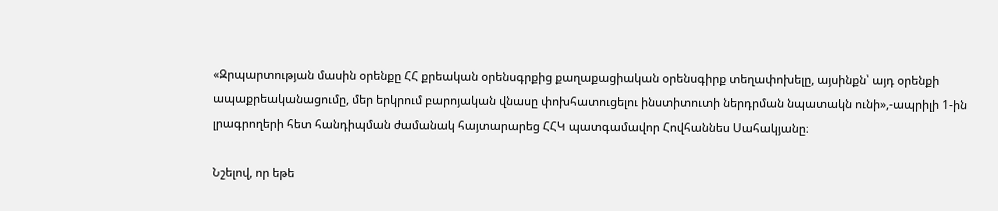«Զրպարտության մասին օրենքը ՀՀ քրեական օրենսգրքից քաղաքացիական օրենսգիրք տեղափոխելը, այսինքն՝ այդ օրենքի ապաքրեականացումը, մեր երկրում բարոյական վնասը փոխհատուցելու ինստիտուտի ներդրման նպատակն ունի»,-ապրիլի 1-ին լրագրողերի հետ հանդիպման ժամանակ հայտարարեց ՀՀԿ պատգամավոր Հովհաննես Սահակյանը։

Նշելով, որ եթե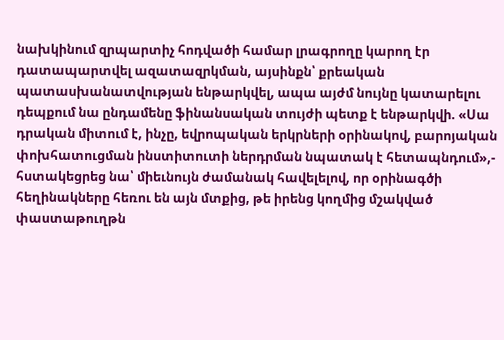նախկինում զրպարտիչ հոդվածի համար լրագրողը կարող էր դատապարտվել ազատազրկման, այսինքն՝ քրեական պատասխանատվության ենթարկվել, ապա այժմ նույնը կատարելու դեպքում նա ընդամենը ֆինանսական տույժի պետք է ենթարկվի. «Սա դրական միտում է, ինչը, եվրոպական երկրների օրինակով, բարոյական փոխհատուցման ինստիտուտի ներդրման նպատակ է հետապնդում»,- հստակեցրեց նա՝ միեւնույն ժամանակ հավելելով, որ օրինագծի հեղինակները հեռու են այն մտքից, թե իրենց կողմից մշակված փաստաթուղթն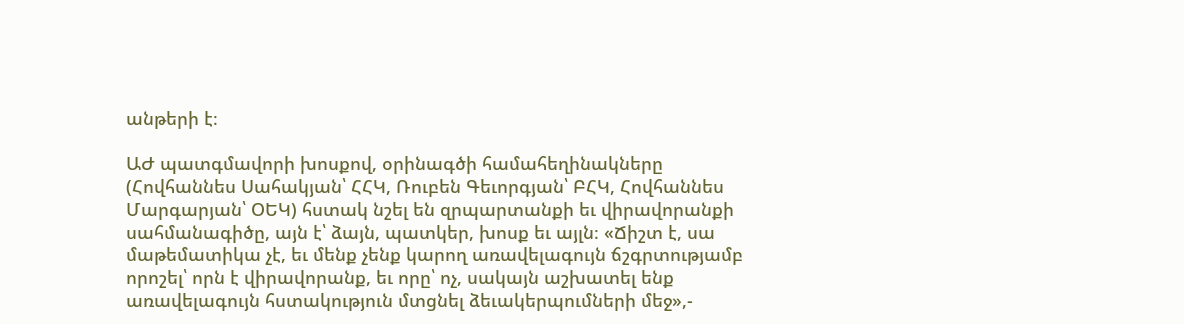անթերի է։

ԱԺ պատգմավորի խոսքով, օրինագծի համահեղինակները (Հովհաննես Սահակյան՝ ՀՀԿ, Ռուբեն Գեւորգյան՝ ԲՀԿ, Հովհաննես Մարգարյան՝ ՕԵԿ) հստակ նշել են զրպարտանքի եւ վիրավորանքի սահմանագիծը, այն է՝ ձայն, պատկեր, խոսք եւ այլն։ «Ճիշտ է, սա մաթեմատիկա չէ, եւ մենք չենք կարող առավելագույն ճշգրտությամբ որոշել՝ որն է վիրավորանք, եւ որը՝ ոչ, սակայն աշխատել ենք առավելագույն հստակություն մտցնել ձեւակերպումների մեջ»,-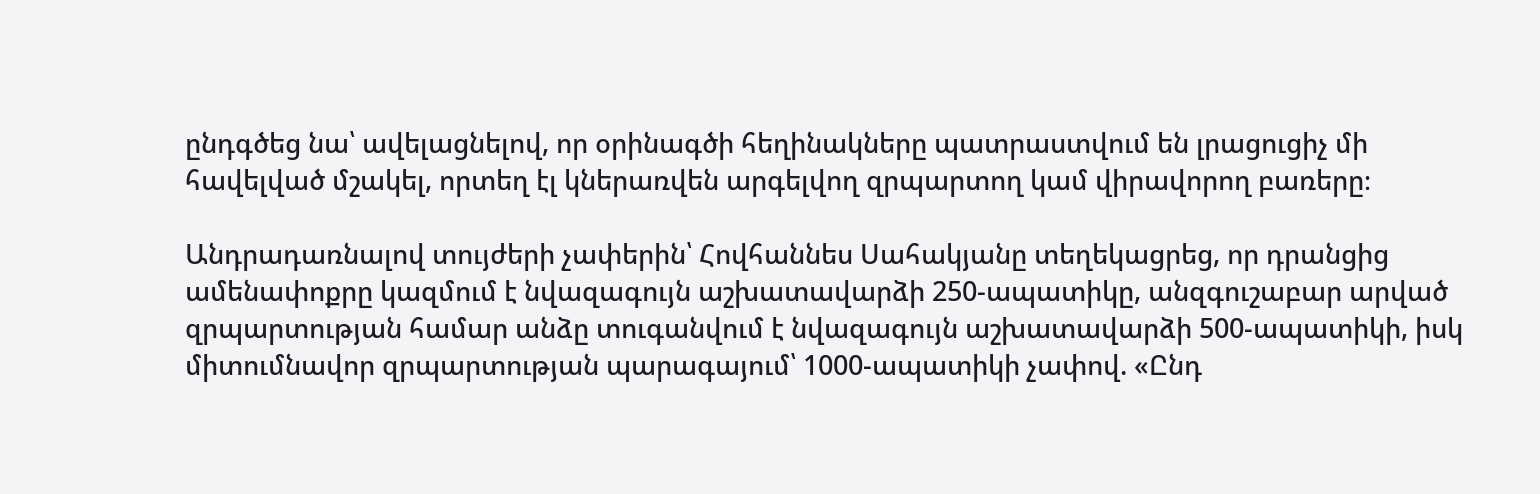ընդգծեց նա՝ ավելացնելով, որ օրինագծի հեղինակները պատրաստվում են լրացուցիչ մի հավելված մշակել, որտեղ էլ կներառվեն արգելվող զրպարտող կամ վիրավորող բառերը։

Անդրադառնալով տույժերի չափերին՝ Հովհաննես Սահակյանը տեղեկացրեց, որ դրանցից ամենափոքրը կազմում է նվազագույն աշխատավարձի 250-ապատիկը, անզգուշաբար արված զրպարտության համար անձը տուգանվում է նվազագույն աշխատավարձի 500-ապատիկի, իսկ միտումնավոր զրպարտության պարագայում՝ 1000-ապատիկի չափով. «Ընդ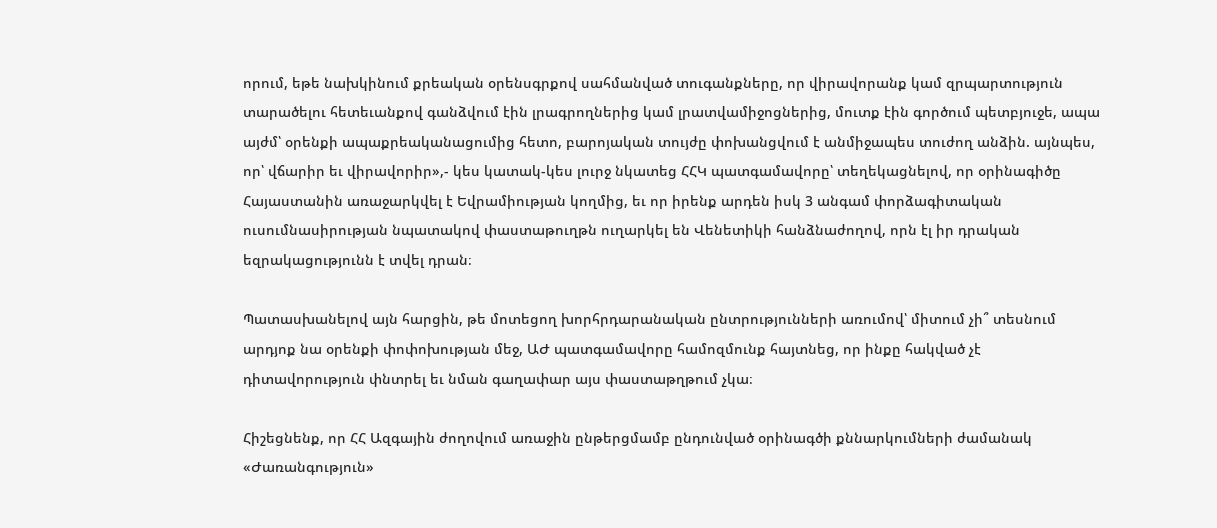որում, եթե նախկինում քրեական օրենսգրքով սահմանված տուգանքները, որ վիրավորանք կամ զրպարտություն տարածելու հետեւանքով գանձվում էին լրագրողներից կամ լրատվամիջոցներից, մուտք էին գործում պետբյուջե, ապա այժմ՝ օրենքի ապաքրեականացումից հետո, բարոյական տույժը փոխանցվում է անմիջապես տուժող անձին. այնպես, որ՝ վճարիր եւ վիրավորիր»,- կես կատակ-կես լուրջ նկատեց ՀՀԿ պատգամավորը՝ տեղեկացնելով, որ օրինագիծը Հայաստանին առաջարկվել է Եվրամիության կողմից, եւ որ իրենք արդեն իսկ 3 անգամ փորձագիտական ուսումնասիրության նպատակով փաստաթուղթն ուղարկել են Վենետիկի հանձնաժողով, որն էլ իր դրական եզրակացությունն է տվել դրան։

Պատասխանելով այն հարցին, թե մոտեցող խորհրդարանական ընտրությունների առումով՝ միտում չի՞ տեսնում արդյոք նա օրենքի փոփոխության մեջ, ԱԺ պատգամավորը համոզմունք հայտնեց, որ ինքը հակված չէ դիտավորություն փնտրել եւ նման գաղափար այս փաստաթղթում չկա։

Հիշեցնենք, որ ՀՀ Ազգային ժողովում առաջին ընթերցմամբ ընդունված օրինագծի քննարկումների ժամանակ «Ժառանգություն»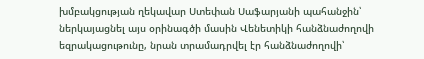խմբակցության ղեկավար Ստեփան Սաֆարյանի պահանջին՝ ներկայացնել այս օրինագծի մասին Վենետիկի հանձնաժողովի եզրակացութունը, նրան տրամադրվել էր հանձնաժողովի՝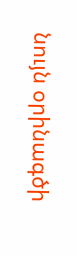նույն օրինագծի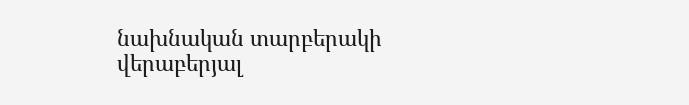նախնական տարբերակի վերաբերյալ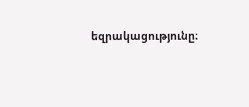եզրակացությունը։